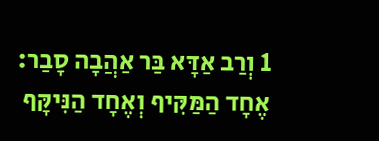1 וְרַב אַדָּא בַּר אַהֲבָה סָבַר: אֶחָד הַמַּקִּיף וְאֶחָד הַנִּיקָּף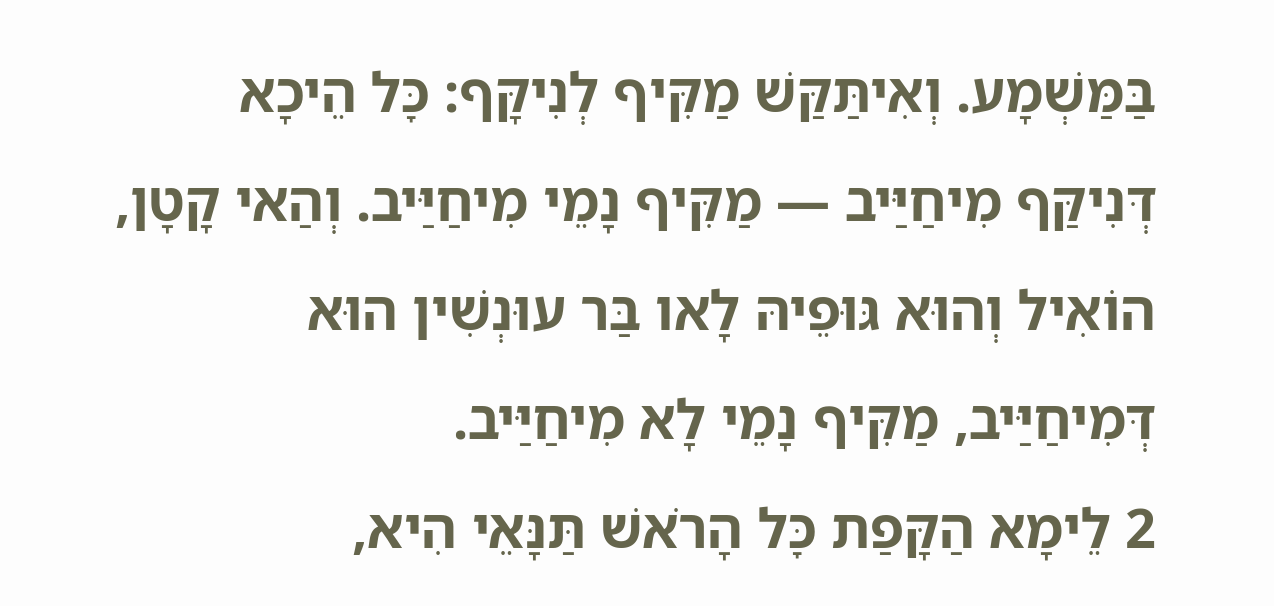בַּמַּשְׁמָע. וְאִיתַּקַּשׁ מַקִּיף לְנִיקָּף: כׇּל הֵיכָא דְּנִיקַּף מִיחַיַּיב — מַקִּיף נָמֵי מִיחַיַּיב. וְהַאי קָטָן, הוֹאִיל וְהוּא גּוּפֵיהּ לָאו בַּר עוּנְשִׁין הוּא דְּמִיחַיַּיב, מַקִּיף נָמֵי לָא מִיחַיַּיב.
2 לֵימָא הַקָּפַת כׇּל הָרֹאשׁ תַּנָּאֵי הִיא,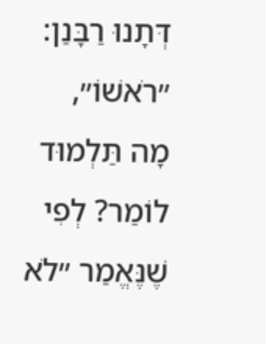דְּתָנוּ רַבָּנַן: ״רֹאשׁוֹ״, מָה תַּלְמוּד לוֹמַר? לְפִי שֶׁנֶּאֱמַר ״לֹא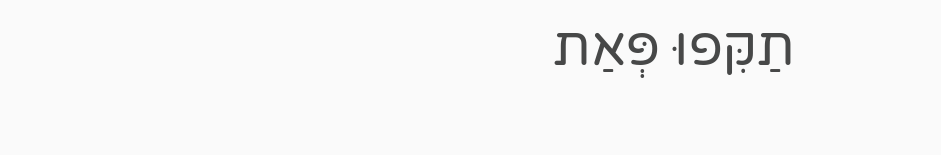תַקִּפוּ פְּאַת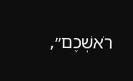רֹאשְׁכֶם״,